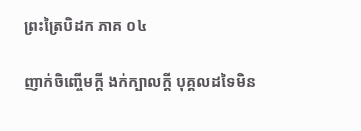ព្រះត្រៃបិដក ភាគ ០៤

ញាក់ចិញ្ចើមក្តី ងក់ក្បាលក្តី បុគ្គលដទៃមិន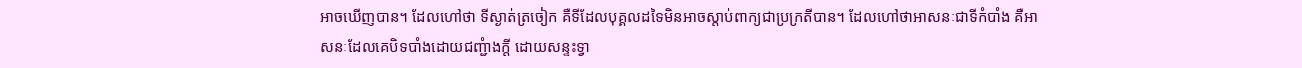អាចឃើញបាន។ ដែលហៅថា ទីស្ងាត់ត្រចៀក គឺទីដែលបុគ្គលដទៃមិនអាចស្តាប់ពាក្យជាប្រក្រតីបាន។ ដែលហៅថាអាសនៈជាទីកំបាំង គឺអាសនៈដែលគេបិទបាំងដោយជញ្ជំាងក្តី ដោយសន្ទះទ្វា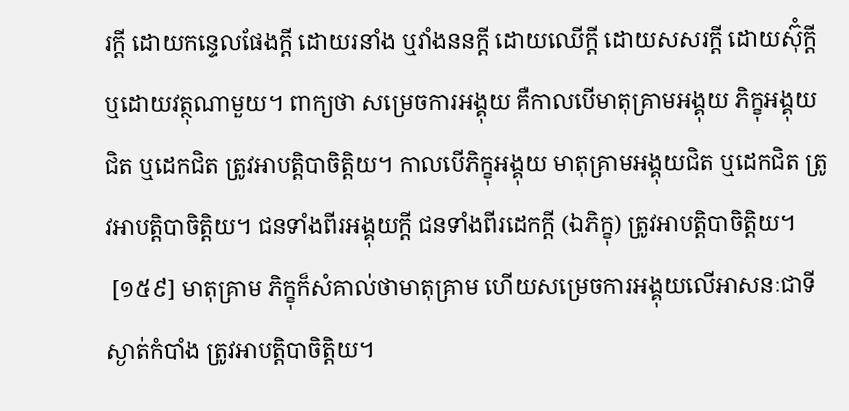រក្តី ដោយកន្ទេលផែងក្តី ដោយរនាំង ឬវាំងននក្តី ដោយឈើក្តី ដោយសសរក្តី ដោយស៊ុំក្តី ឬដោយវត្ថុណាមួយ។ ពាក្យថា សម្រេចការអង្គុយ គឺកាលបើមាតុគ្រាមអង្គុយ ភិក្ខុអង្គុយជិត ឬដេកជិត ត្រូវអាបត្តិបាចិត្តិយ។ កាលបើភិក្ខុអង្គុយ មាតុគ្រាមអង្គុយជិត ឬដេកជិត ត្រូវអាបត្តិបាចិត្តិយ។ ជនទាំងពីរអង្គុយក្តី ជនទាំងពីរដេកក្តី (ឯភិក្ខុ) ត្រូវអាបត្តិបាចិត្តិយ។
 [១៥៩] មាតុគ្រាម ភិក្ខុក៏សំគាល់ថាមាតុគ្រាម ហើយសម្រេចការអង្គុយលើអាសនៈជាទីស្ងាត់កំបាំង ត្រូវអាបត្តិបាចិត្តិយ។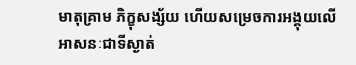មាតុគ្រាម ភិក្ខុសង្ស័យ ហើយសម្រេចការអង្គុយលើអាសនៈជាទីស្ងាត់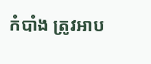កំបាំង ត្រូវអាប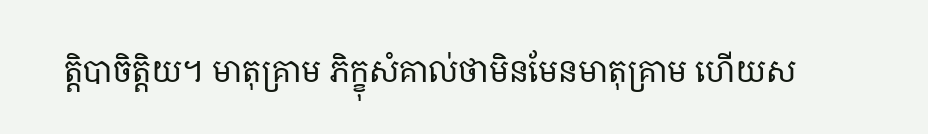ត្តិបាចិត្តិយ។ មាតុគ្រាម ភិក្ខុសំគាល់ថាមិនមែនមាតុគ្រាម ហើយស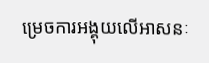ម្រេចការអង្គុយលើអាសនៈ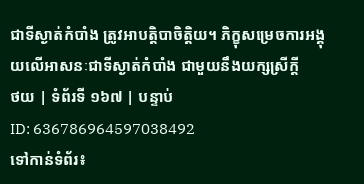ជាទីស្ងាត់កំបាំង ត្រូវអាបត្តិបាចិត្តិយ។ ភិក្ខុសម្រេចការអង្គុយលើអាសនៈជាទីស្ងាត់កំបាំង ជាមួយនឹងយក្សស្រីក្តី
ថយ | ទំព័រទី ១៦៧ | បន្ទាប់
ID: 636786964597038492
ទៅកាន់ទំព័រ៖